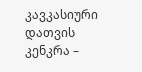კავკასიური დათვის კენკრა –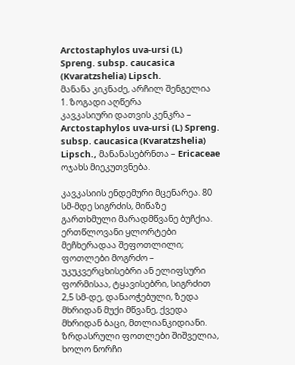Arctostaphylos uva-ursi (L)
Spreng. subsp. caucasica (Kvaratzshelia) Lipsch.
მანანა კიკნაძე, არჩილ შენგელია
1. ზოგადი აღწერა
კავკასიური დათვის კენკრა – Arctostaphylos uva-ursi (L) Spreng. subsp. caucasica (Kvaratzshelia) Lipsch., მანანასებრნთა – Ericaceae ოჯახს მიეკუთვნება.

კავკასიის ენდემური მცენარეა. 80 სმ-მდე სიგრძის, მიწაზე გართხმული მარადმწვანე ბუჩქია. ერთწლოვანი ყლორტები მეჩხერადაა შეფოთლილი; ფოთლები მოგრძო – უკუკვერცხისებრი ან ელიფსური ფორმისაა, ტყავისებრი, სიგრძით 2,5 სმ-დე, დანაოჭებული, ზედა მხრიდან მუქი მწვანე, ქვედა მხრიდან ბაცი, მთლიანკიდიანი. ზრდასრული ფოთლები შიშველია, ხოლო ნორჩი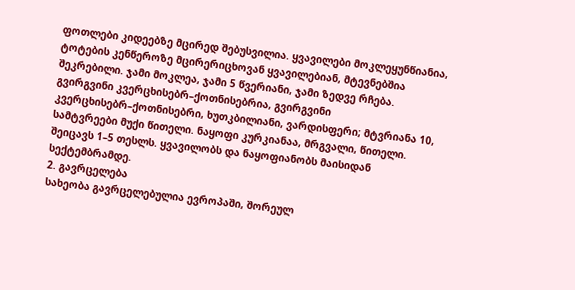ფოთლები კიდეებზე მცირედ შებუსვილია. ყვავილები მოკლეყუნწიანია, ტოტების კენწეროზე მცირერიცხოვან ყვავილებიან, მტევნებშია შეკრებილი. ჯამი მოკლეა, ჯამი 5 წვერიანი, ჯამი ზედვე რჩება. გვირგვინი კვერცხისებრ–ქოთნისებრია, გვირგვინი კვერცხისებრ–ქოთნისებრი, ხუთკბილიანი, ვარდისფერი; მტვრიანა 10, სამტვრეები მუქი წითელი. ნაყოფი კურკიანაა, მრგვალი, წითელი. შეიცავს 1–5 თესლს. ყვავილობს და ნაყოფიანობს მაისიდან სექტემბრამდე.
2. გავრცელება
სახეობა გავრცელებულია ევროპაში, შორეულ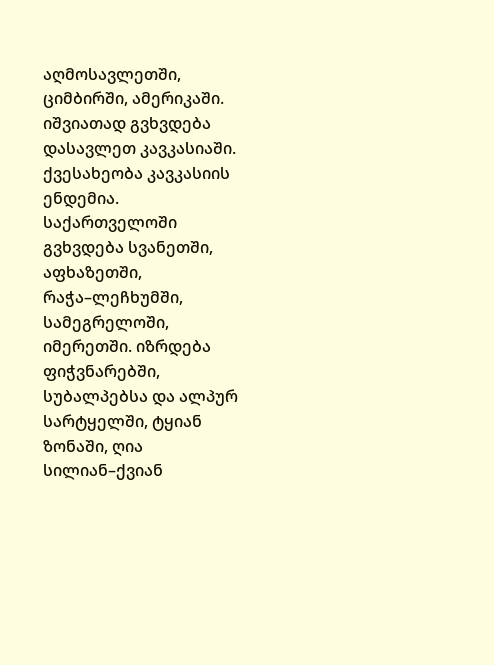აღმოსავლეთში, ციმბირში, ამერიკაში. იშვიათად გვხვდება დასავლეთ კავკასიაში. ქვესახეობა კავკასიის ენდემია. საქართველოში გვხვდება სვანეთში, აფხაზეთში, რაჭა–ლეჩხუმში, სამეგრელოში, იმერეთში. იზრდება ფიჭვნარებში, სუბალპებსა და ალპურ სარტყელში, ტყიან ზონაში, ღია სილიან–ქვიან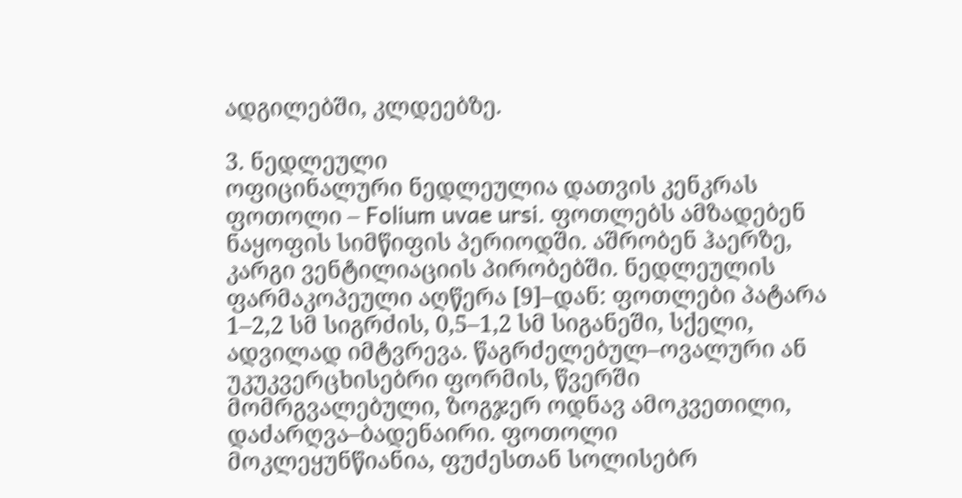ადგილებში, კლდეებზე.

3. ნედლეული
ოფიცინალური ნედლეულია დათვის კენკრას ფოთოლი – Folium uvae ursi. ფოთლებს ამზადებენ ნაყოფის სიმწიფის პერიოდში. აშრობენ ჰაერზე, კარგი ვენტილიაციის პირობებში. ნედლეულის ფარმაკოპეული აღწერა [9]–დან: ფოთლები პატარა 1–2,2 სმ სიგრძის, 0,5–1,2 სმ სიგანეში, სქელი, ადვილად იმტვრევა. წაგრძელებულ–ოვალური ან უკუკვერცხისებრი ფორმის, წვერში მომრგვალებული, ზოგჯერ ოდნავ ამოკვეთილი, დაძარღვა–ბადენაირი. ფოთოლი მოკლეყუნწიანია, ფუძესთან სოლისებრ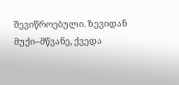შევიწროებული. ზევიდან მუქი–მწვანე, ქვედა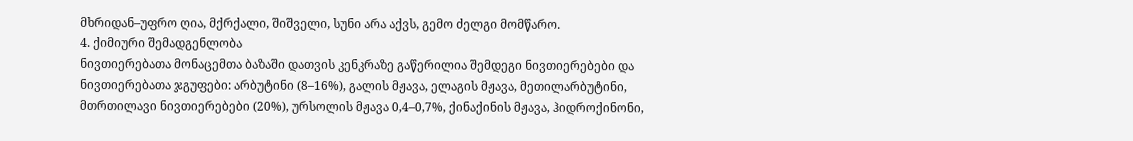მხრიდან–უფრო ღია, მქრქალი, შიშველი, სუნი არა აქვს, გემო ძელგი მომწარო.
4. ქიმიური შემადგენლობა
ნივთიერებათა მონაცემთა ბაზაში დათვის კენკრაზე გაწერილია შემდეგი ნივთიერებები და ნივთიერებათა ჯგუფები: არბუტინი (8–16%), გალის მჟავა, ელაგის მჟავა, მეთილარბუტინი, მთრთილავი ნივთიერებები (20%), ურსოლის მჟავა 0,4–0,7%, ქინაქინის მჟავა, ჰიდროქინონი,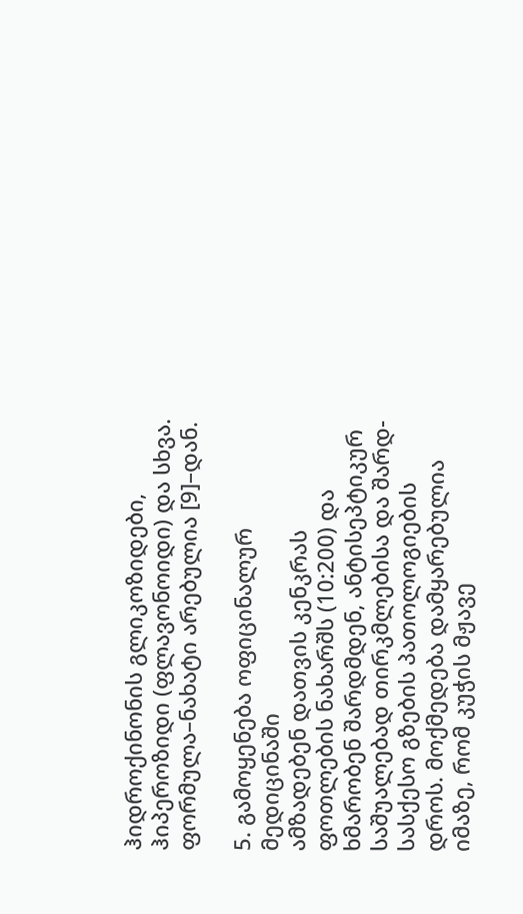ჰიდროქინონის გლიკოზიდები, ჰიპეროზიდი (ფლავონოიდი) და სხვა. ფორმულა–ნახატი არებულია [9]–დან.

5. გამოყენება ოფიცინალურ მედიცინაში
ამზადებენ დათვის კენკრას ფოთლების ნახარშს (10:200) და ხმარობენ შარდმდენ, ანტისეპტიკურ საშუალებად თირკმლებისა და შარდ-სასქესო გზების პათოლოგიების დროს. მოქმედება დამყარებულია იმაზე, რომ კუჭის მჟავე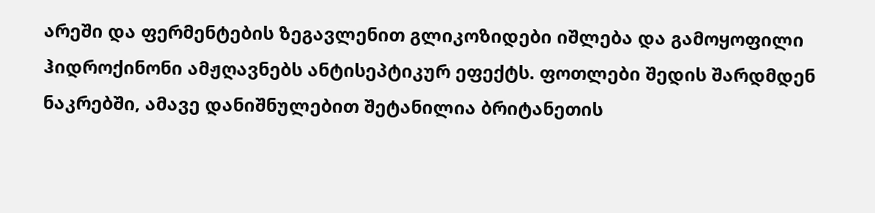არეში და ფერმენტების ზეგავლენით გლიკოზიდები იშლება და გამოყოფილი ჰიდროქინონი ამჟღავნებს ანტისეპტიკურ ეფექტს. ფოთლები შედის შარდმდენ ნაკრებში, ამავე დანიშნულებით შეტანილია ბრიტანეთის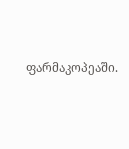ფარმაკოპეაში.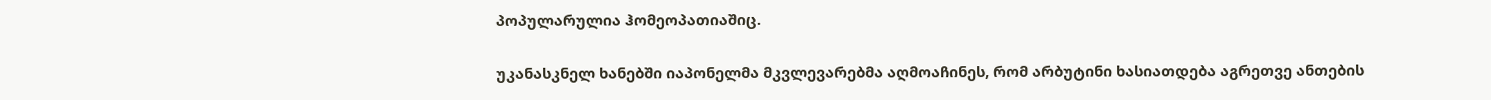პოპულარულია ჰომეოპათიაშიც.

უკანასკნელ ხანებში იაპონელმა მკვლევარებმა აღმოაჩინეს, რომ არბუტინი ხასიათდება აგრეთვე ანთების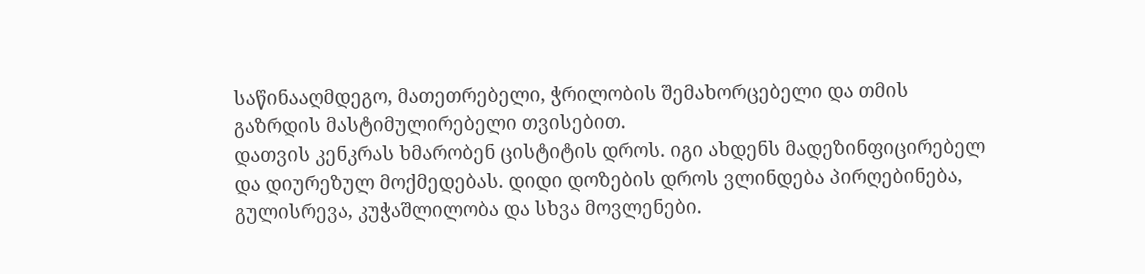საწინააღმდეგო, მათეთრებელი, ჭრილობის შემახორცებელი და თმის გაზრდის მასტიმულირებელი თვისებით.
დათვის კენკრას ხმარობენ ცისტიტის დროს. იგი ახდენს მადეზინფიცირებელ და დიურეზულ მოქმედებას. დიდი დოზების დროს ვლინდება პირღებინება, გულისრევა, კუჭაშლილობა და სხვა მოვლენები.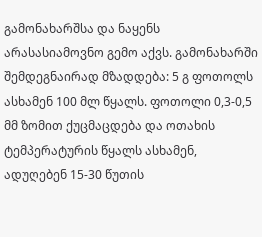გამონახარშსა და ნაყენს არასასიამოვნო გემო აქვს. გამონახარში შემდეგნაირად მზადდება: 5 გ ფოთოლს ასხამენ 100 მლ წყალს. ფოთოლი 0,3-0,5 მმ ზომით ქუცმაცდება და ოთახის ტემპერატურის წყალს ასხამენ, ადუღებენ 15-30 წუთის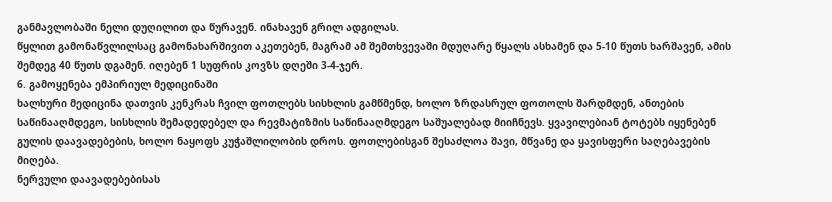განმავლობაში ნელი დუღილით და წურავენ. ინახავენ გრილ ადგილას.
წყლით გამონაწვლილსაც გამონახარშივით აკეთებენ, მაგრამ ამ შემთხვევაში მდუღარე წყალს ასხამენ და 5-10 წუთს ხარშავენ, ამის შემდეგ 40 წუთს დგამენ. იღებენ 1 სუფრის კოვზს დღეში 3-4-ჯერ.
6. გამოყენება ემპირიულ მედიცინაში
ხალხური მედიცინა დათვის კენკრას ჩვილ ფოთლებს სისხლის გამწმენდ, ხოლო ზრდასრულ ფოთოლს შარდმდენ, ანთების საწინააღმდეგო, სისხლის შემადედებელ და რევმატიზმის საწინააღმდეგო საშუალებად მიიჩნევს. ყვავილებიან ტოტებს იყენებენ გულის დაავადებების, ხოლო ნაყოფს კუჭაშლილობის დროს. ფოთლებისგან შესაძლოა შავი, მწვანე და ყავისფერი საღებავების მიღება.
ნერვული დაავადებებისას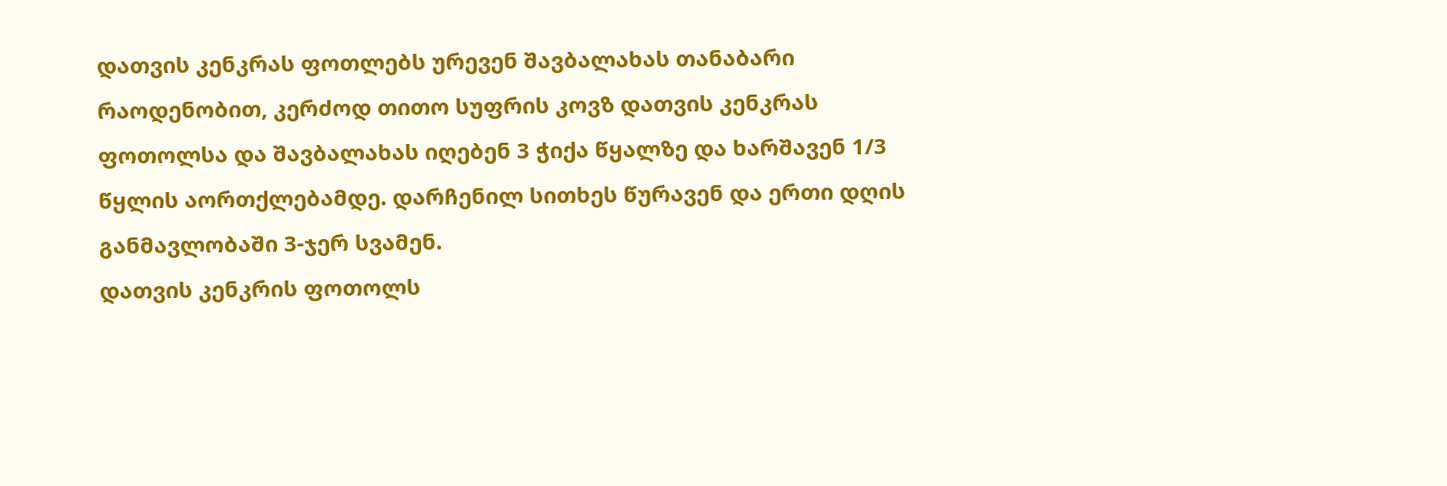დათვის კენკრას ფოთლებს ურევენ შავბალახას თანაბარი რაოდენობით, კერძოდ თითო სუფრის კოვზ დათვის კენკრას ფოთოლსა და შავბალახას იღებენ 3 ჭიქა წყალზე და ხარშავენ 1/3 წყლის აორთქლებამდე. დარჩენილ სითხეს წურავენ და ერთი დღის განმავლობაში 3-ჯერ სვამენ.
დათვის კენკრის ფოთოლს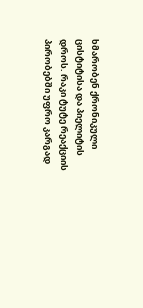ხმარობენ ქრონიკული ცისტიტისა და პიელიტის დროს. რაკი ტუტე რეაქციის პირობებში უფრო კარგად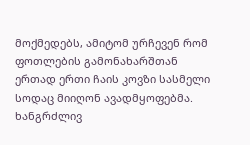მოქმედებს, ამიტომ ურჩევენ რომ ფოთლების გამონახარშთან ერთად ერთი ჩაის კოვზი სასმელი სოდაც მიიღონ ავადმყოფებმა. ხანგრძლივ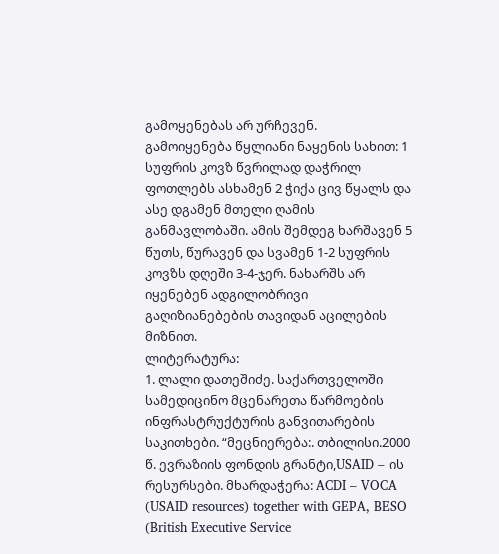გამოყენებას არ ურჩევენ.
გამოიყენება წყლიანი ნაყენის სახით: 1 სუფრის კოვზ წვრილად დაჭრილ ფოთლებს ასხამენ 2 ჭიქა ცივ წყალს და ასე დგამენ მთელი ღამის განმავლობაში. ამის შემდეგ ხარშავენ 5 წუთს, წურავენ და სვამენ 1-2 სუფრის კოვზს დღეში 3-4-ჯერ. ნახარშს არ იყენებენ ადგილობრივი გაღიზიანებების თავიდან აცილების მიზნით.
ლიტერატურა:
1. ლალი დათეშიძე. საქართველოში სამედიცინო მცენარეთა წარმოების ინფრასტრუქტურის განვითარების საკითხები. “მეცნიერება:. თბილისი.2000 წ. ევრაზიის ფონდის გრანტი,USAID – ის რესურსები. მხარდაჭერა: ACDI – VOCA (USAID resources) together with GEPA, BESO (British Executive Service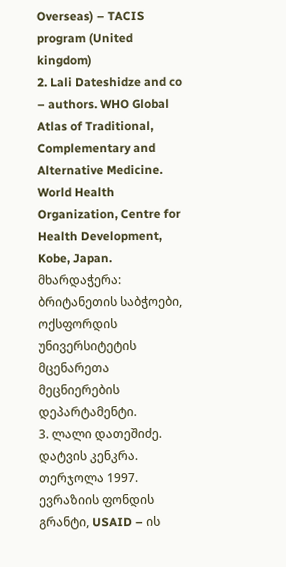Overseas) – TACIS program (United kingdom)
2. Lali Dateshidze and co – authors. WHO Global Atlas of Traditional, Complementary and Alternative Medicine. World Health Organization, Centre for Health Development, Kobe, Japan. მხარდაჭერა: ბრიტანეთის საბჭოები, ოქსფორდის უნივერსიტეტის მცენარეთა მეცნიერების დეპარტამენტი.
3. ლალი დათეშიძე. დატვის კენკრა. თერჯოლა 1997. ევრაზიის ფონდის გრანტი, USAID – ის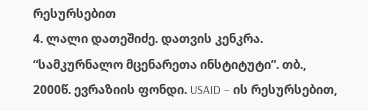რესურსებით
4. ლალი დათეშიძე. დათვის კენკრა. “სამკურნალო მცენარეთა ინსტიტუტი”. თბ., 2000წ. ევრაზიის ფონდი. USAID – ის რესურსებით,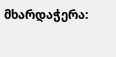მხარდაჭერა: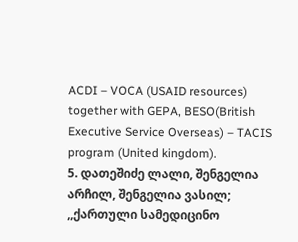ACDI – VOCA (USAID resources) together with GEPA, BESO(British Executive Service Overseas) – TACIS program (United kingdom).
5. დათეშიძე ლალი, შენგელია არჩილ, შენგელია ვასილ; ,,ქართული სამედიცინო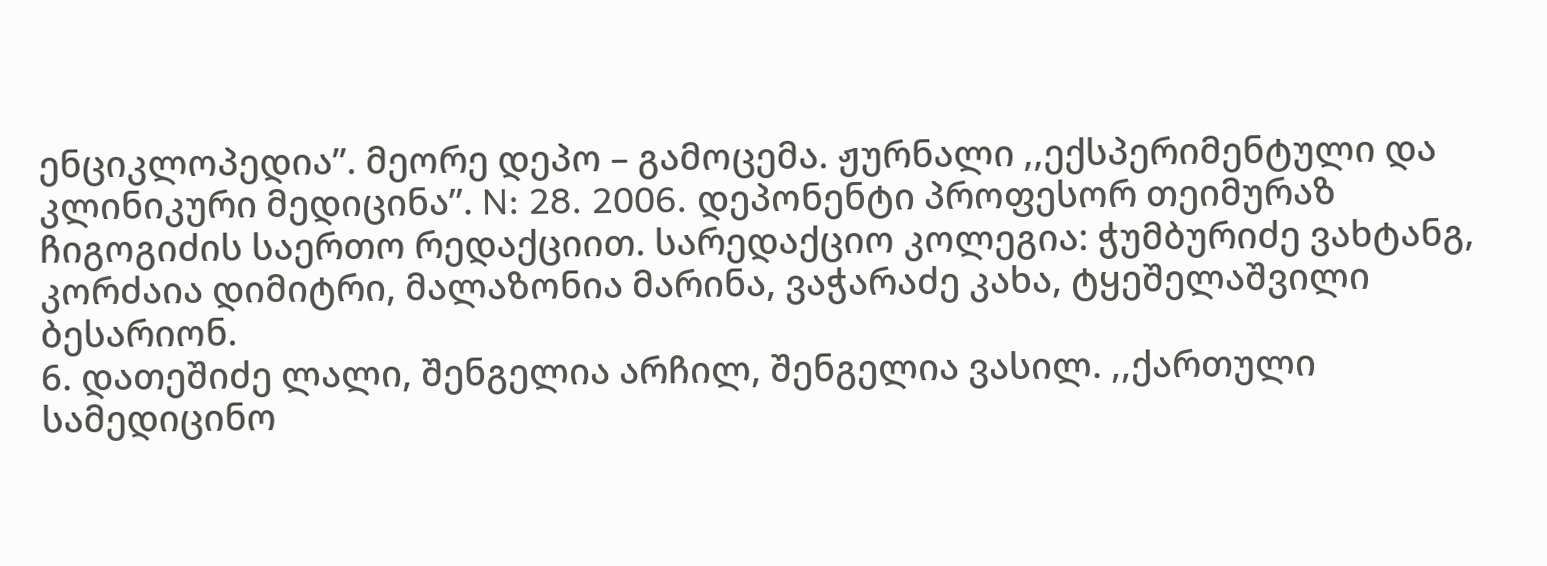ენციკლოპედია”. მეორე დეპო – გამოცემა. ჟურნალი ,,ექსპერიმენტული და კლინიკური მედიცინა”. N: 28. 2006. დეპონენტი პროფესორ თეიმურაზ ჩიგოგიძის საერთო რედაქციით. სარედაქციო კოლეგია: ჭუმბურიძე ვახტანგ, კორძაია დიმიტრი, მალაზონია მარინა, ვაჭარაძე კახა, ტყეშელაშვილი ბესარიონ.
6. დათეშიძე ლალი, შენგელია არჩილ, შენგელია ვასილ. ,,ქართული სამედიცინო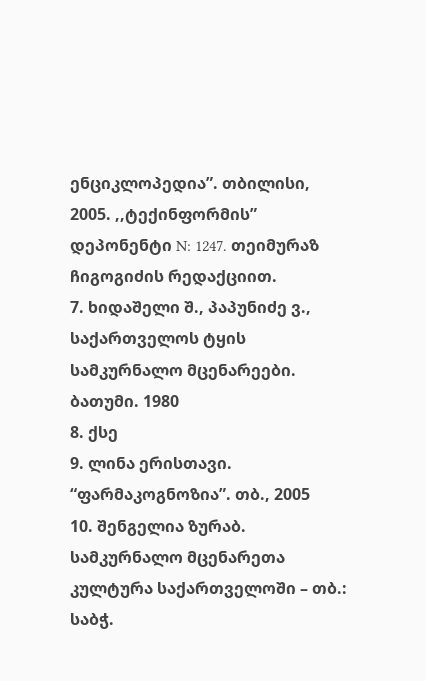ენციკლოპედია”. თბილისი, 2005. ,,ტექინფორმის” დეპონენტი N: 1247. თეიმურაზ ჩიგოგიძის რედაქციით.
7. ხიდაშელი შ., პაპუნიძე ვ., საქართველოს ტყის სამკურნალო მცენარეები. ბათუმი. 1980
8. ქსე
9. ლინა ერისთავი. “ფარმაკოგნოზია”. თბ., 2005
10. შენგელია ზურაბ. სამკურნალო მცენარეთა კულტურა საქართველოში – თბ.: საბჭ.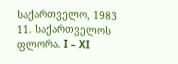საქართველო, 1983
11. საქართველოს ფლორა. I – XI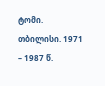ტომი. თბილისი. 1971 – 1987 წ.